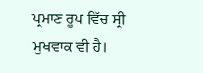ਪ੍ਰਮਾਣ ਰੂਪ ਵਿੱਚ ਸ੍ਰੀ ਮੁਖਵਾਕ ਵੀ ਹੈ।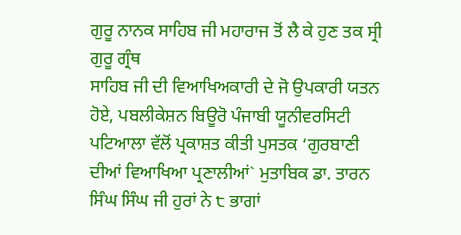ਗੁਰੂ ਨਾਨਕ ਸਾਹਿਬ ਜੀ ਮਹਾਰਾਜ ਤੋਂ ਲੈ ਕੇ ਹੁਣ ਤਕ ਸ੍ਰੀ ਗੁਰੂ ਗ੍ਰੰਥ
ਸਾਹਿਬ ਜੀ ਦੀ ਵਿਆਖਿਅਕਾਰੀ ਦੇ ਜੋ ਉਪਕਾਰੀ ਯਤਨ ਹੋਏ, ਪਬਲੀਕੇਸ਼ਨ ਬਿਊਰੋ ਪੰਜਾਬੀ ਯੂਨੀਵਰਸਿਟੀ
ਪਟਿਆਲਾ ਵੱਲੋਂ ਪ੍ਰਕਾਸ਼ਤ ਕੀਤੀ ਪੁਸਤਕ ‘ਗੁਰਬਾਣੀ ਦੀਆਂ ਵਿਆਖਿਆ ਪ੍ਰਣਾਲੀਆਂ` ਮੁਤਾਬਿਕ ਡਾ. ਤਾਰਨ
ਸਿੰਘ ਸਿੰਘ ਜੀ ਹੁਰਾਂ ਨੇ ੮ ਭਾਗਾਂ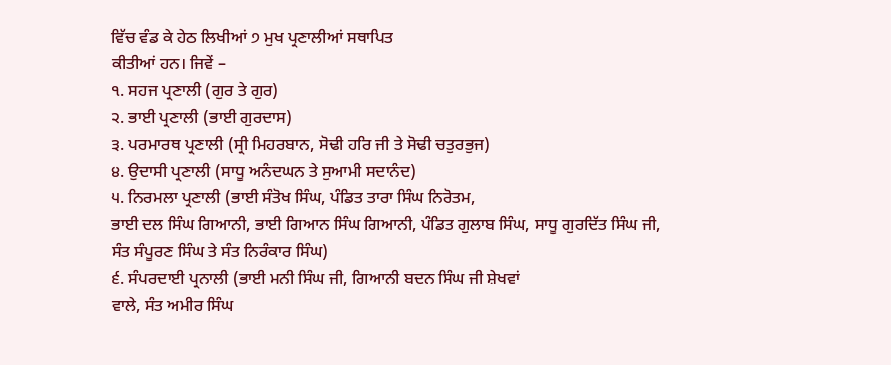ਵਿੱਚ ਵੰਡ ਕੇ ਹੇਠ ਲਿਖੀਆਂ ੭ ਮੁਖ ਪ੍ਰਣਾਲੀਆਂ ਸਥਾਪਿਤ
ਕੀਤੀਆਂ ਹਨ। ਜਿਵੇਂ –
੧. ਸਹਜ ਪ੍ਰਣਾਲੀ (ਗੁਰ ਤੇ ਗੁਰ)
੨. ਭਾਈ ਪ੍ਰਣਾਲੀ (ਭਾਈ ਗੁਰਦਾਸ)
੩. ਪਰਮਾਰਥ ਪ੍ਰਣਾਲੀ (ਸ੍ਰੀ ਮਿਹਰਬਾਨ, ਸੋਢੀ ਹਰਿ ਜੀ ਤੇ ਸੋਢੀ ਚਤੁਰਭੁਜ)
੪. ਉਦਾਸੀ ਪ੍ਰਣਾਲੀ (ਸਾਧੂ ਅਨੰਦਘਨ ਤੇ ਸੁਆਮੀ ਸਦਾਨੰਦ)
੫. ਨਿਰਮਲਾ ਪ੍ਰਣਾਲੀ (ਭਾਈ ਸੰਤੋਖ ਸਿੰਘ, ਪੰਡਿਤ ਤਾਰਾ ਸਿੰਘ ਨਿਰੋਤਮ,
ਭਾਈ ਦਲ ਸਿੰਘ ਗਿਆਨੀ, ਭਾਈ ਗਿਆਨ ਸਿੰਘ ਗਿਆਨੀ, ਪੰਡਿਤ ਗੁਲਾਬ ਸਿੰਘ, ਸਾਧੂ ਗੁਰਦਿੱਤ ਸਿੰਘ ਜੀ,
ਸੰਤ ਸੰਪੂਰਣ ਸਿੰਘ ਤੇ ਸੰਤ ਨਿਰੰਕਾਰ ਸਿੰਘ)
੬. ਸੰਪਰਦਾਈ ਪ੍ਰਨਾਲੀ (ਭਾਈ ਮਨੀ ਸਿੰਘ ਜੀ, ਗਿਆਨੀ ਬਦਨ ਸਿੰਘ ਜੀ ਸ਼ੇਖਵਾਂ
ਵਾਲੇ, ਸੰਤ ਅਮੀਰ ਸਿੰਘ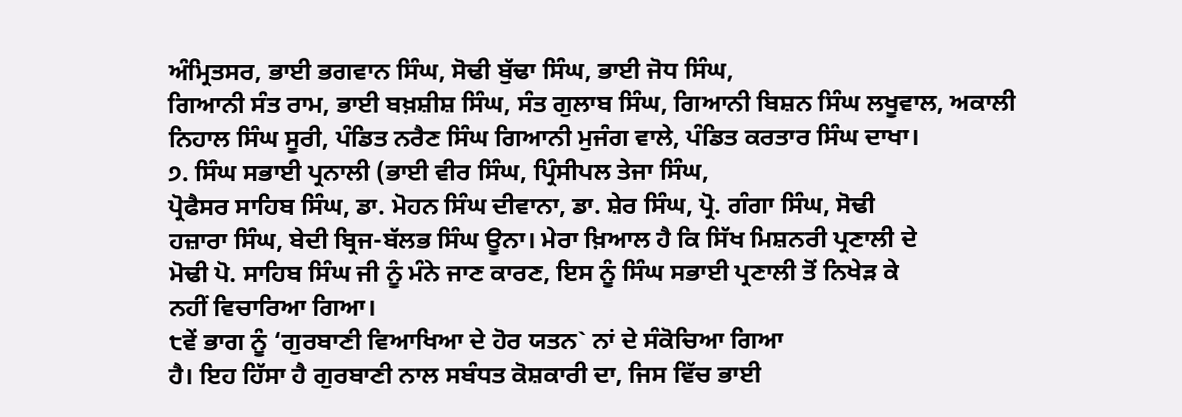ਅੰਮ੍ਰਿਤਸਰ, ਭਾਈ ਭਗਵਾਨ ਸਿੰਘ, ਸੋਢੀ ਬੁੱਢਾ ਸਿੰਘ, ਭਾਈ ਜੋਧ ਸਿੰਘ,
ਗਿਆਨੀ ਸੰਤ ਰਾਮ, ਭਾਈ ਬਖ਼ਸ਼ੀਸ਼ ਸਿੰਘ, ਸੰਤ ਗੁਲਾਬ ਸਿੰਘ, ਗਿਆਨੀ ਬਿਸ਼ਨ ਸਿੰਘ ਲਖੂਵਾਲ, ਅਕਾਲੀ
ਨਿਹਾਲ ਸਿੰਘ ਸੂਰੀ, ਪੰਡਿਤ ਨਰੈਣ ਸਿੰਘ ਗਿਆਨੀ ਮੁਜੰਗ ਵਾਲੇ, ਪੰਡਿਤ ਕਰਤਾਰ ਸਿੰਘ ਦਾਖਾ।
੭. ਸਿੰਘ ਸਭਾਈ ਪ੍ਰਨਾਲੀ (ਭਾਈ ਵੀਰ ਸਿੰਘ, ਪ੍ਰਿੰਸੀਪਲ ਤੇਜਾ ਸਿੰਘ,
ਪ੍ਰੋਫੈਸਰ ਸਾਹਿਬ ਸਿੰਘ, ਡਾ. ਮੋਹਨ ਸਿੰਘ ਦੀਵਾਨਾ, ਡਾ. ਸ਼ੇਰ ਸਿੰਘ, ਪ੍ਰੋ. ਗੰਗਾ ਸਿੰਘ, ਸੋਢੀ
ਹਜ਼ਾਰਾ ਸਿੰਘ, ਬੇਦੀ ਬ੍ਰਿਜ-ਬੱਲਭ ਸਿੰਘ ਊਨਾ। ਮੇਰਾ ਖ਼ਿਆਲ ਹੈ ਕਿ ਸਿੱਖ ਮਿਸ਼ਨਰੀ ਪ੍ਰਣਾਲੀ ਦੇ
ਮੋਢੀ ਪੋ. ਸਾਹਿਬ ਸਿੰਘ ਜੀ ਨੂੰ ਮੰਨੇ ਜਾਣ ਕਾਰਣ, ਇਸ ਨੂੰ ਸਿੰਘ ਸਭਾਈ ਪ੍ਰਣਾਲੀ ਤੋਂ ਨਿਖੇੜ ਕੇ
ਨਹੀਂ ਵਿਚਾਰਿਆ ਗਿਆ।
੮ਵੇਂ ਭਾਗ ਨੂੰ ‘ਗੁਰਬਾਣੀ ਵਿਆਖਿਆ ਦੇ ਹੋਰ ਯਤਨ` ਨਾਂ ਦੇ ਸੰਕੋਚਿਆ ਗਿਆ
ਹੈ। ਇਹ ਹਿੱਸਾ ਹੈ ਗੁਰਬਾਣੀ ਨਾਲ ਸਬੰਧਤ ਕੋਸ਼ਕਾਰੀ ਦਾ, ਜਿਸ ਵਿੱਚ ਭਾਈ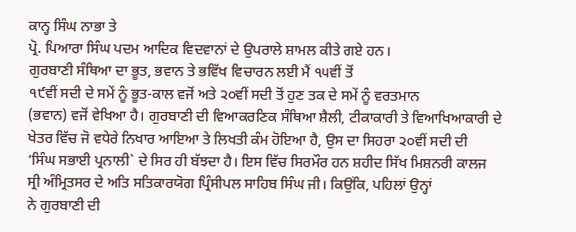ਕਾਨ੍ਹ ਸਿੰਘ ਨਾਭਾ ਤੇ
ਪ੍ਰੋ. ਪਿਆਰਾ ਸਿੰਘ ਪਦਮ ਆਦਿਕ ਵਿਦਵਾਨਾਂ ਦੇ ਉਪਰਾਲੇ ਸ਼ਾਮਲ ਕੀਤੇ ਗਏ ਹਨ।
ਗੁਰਬਾਣੀ ਸੰਥਿਆ ਦਾ ਭੂਤ, ਭਵਾਨ ਤੇ ਭਵਿੱਖ ਵਿਚਾਰਨ ਲਈ ਮੈਂ ੧੫ਵੀਂ ਤੋਂ
੧੯ਵੀਂ ਸਦੀ ਦੇ ਸਮੇਂ ਨੂੰ ਭੂਤ-ਕਾਲ ਵਜੋਂ ਅਤੇ ੨੦ਵੀਂ ਸਦੀ ਤੋਂ ਹੁਣ ਤਕ ਦੇ ਸਮੇਂ ਨੂੰ ਵਰਤਮਾਨ
(ਭਵਾਨ) ਵਜੋਂ ਵੇਖਿਆ ਹੈ। ਗੁਰਬਾਣੀ ਦੀ ਵਿਆਕਰਣਿਕ ਸੰਥਿਆ ਸ਼ੈਲੀ, ਟੀਕਾਕਾਰੀ ਤੇ ਵਿਆਖਿਆਕਾਰੀ ਦੇ
ਖੇਤਰ ਵਿੱਚ ਜੋ ਵਧੇਰੇ ਨਿਖਾਰ ਆਇਆ ਤੇ ਲਿਖਤੀ ਕੰਮ ਹੋਇਆ ਹੈ, ਉਸ ਦਾ ਸਿਹਰਾ ੨੦ਵੀਂ ਸਦੀ ਦੀ
‘ਸਿੰਘ ਸਭਾਈ ਪ੍ਰਨਾਲੀ` ਦੇ ਸਿਰ ਹੀ ਬੱਝਦਾ ਹੈ। ਇਸ ਵਿੱਚ ਸਿਰਮੌਰ ਹਨ ਸ਼ਹੀਦ ਸਿੱਖ ਮਿਸ਼ਨਰੀ ਕਾਲਜ
ਸ੍ਰੀ ਅੰਮ੍ਰਿਤਸਰ ਦੇ ਅਤਿ ਸਤਿਕਾਰਯੋਗ ਪ੍ਰਿੰਸੀਪਲ ਸਾਹਿਬ ਸਿੰਘ ਜੀ। ਕਿਉਂਕਿ, ਪਹਿਲਾਂ ਉਨ੍ਹਾਂ
ਨੇ ਗੁਰਬਾਣੀ ਦੀ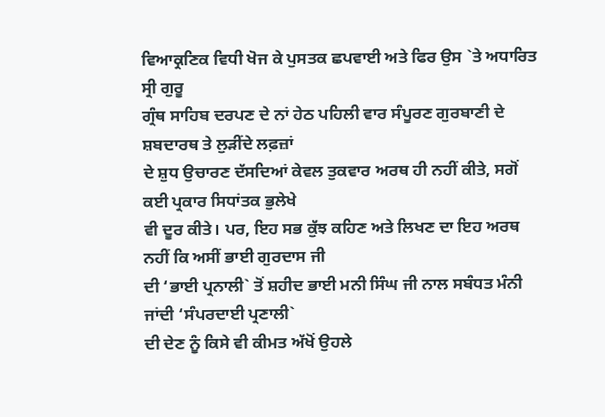ਵਿਆਕ੍ਰਣਿਕ ਵਿਧੀ ਖੋਜ ਕੇ ਪੁਸਤਕ ਛਪਵਾਈ ਅਤੇ ਫਿਰ ਉਸ `ਤੇ ਅਧਾਰਿਤ ਸ੍ਰੀ ਗੁਰੂ
ਗ੍ਰੰਥ ਸਾਹਿਬ ਦਰਪਣ ਦੇ ਨਾਂ ਹੇਠ ਪਹਿਲੀ ਵਾਰ ਸੰਪੂਰਣ ਗੁਰਬਾਣੀ ਦੇ ਸ਼ਬਦਾਰਥ ਤੇ ਲੁੜੀਂਦੇ ਲਫ਼ਜ਼ਾਂ
ਦੇ ਸ਼ੁਧ ਉਚਾਰਣ ਦੱਸਦਿਆਂ ਕੇਵਲ ਤੁਕਵਾਰ ਅਰਥ ਹੀ ਨਹੀਂ ਕੀਤੇ, ਸਗੋਂ ਕਈ ਪ੍ਰਕਾਰ ਸਿਧਾਂਤਕ ਭੁਲੇਖੇ
ਵੀ ਦੂਰ ਕੀਤੇ। ਪਰ, ਇਹ ਸਭ ਕੁੱਝ ਕਹਿਣ ਅਤੇ ਲਿਖਣ ਦਾ ਇਹ ਅਰਥ ਨਹੀਂ ਕਿ ਅਸੀਂ ਭਾਈ ਗੁਰਦਾਸ ਜੀ
ਦੀ ‘ਭਾਈ ਪ੍ਰਨਾਲੀ` ਤੋਂ ਸ਼ਹੀਦ ਭਾਈ ਮਨੀ ਸਿੰਘ ਜੀ ਨਾਲ ਸਬੰਧਤ ਮੰਨੀ ਜਾਂਦੀ ‘ਸੰਪਰਦਾਈ ਪ੍ਰਣਾਲੀ`
ਦੀ ਦੇਣ ਨੂੰ ਕਿਸੇ ਵੀ ਕੀਮਤ ਅੱਖੋਂ ਉਹਲੇ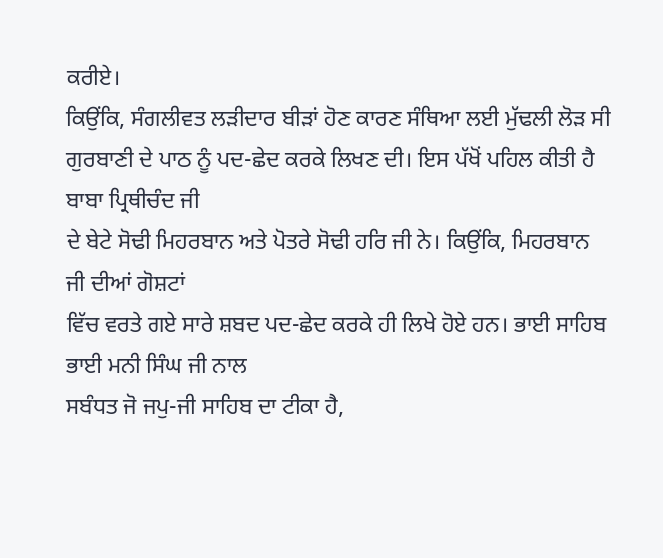ਕਰੀਏ।
ਕਿਉਂਕਿ, ਸੰਗਲੀਵਤ ਲੜੀਦਾਰ ਬੀੜਾਂ ਹੋਣ ਕਾਰਣ ਸੰਥਿਆ ਲਈ ਮੁੱਢਲੀ ਲੋੜ ਸੀ
ਗੁਰਬਾਣੀ ਦੇ ਪਾਠ ਨੂੰ ਪਦ-ਛੇਦ ਕਰਕੇ ਲਿਖਣ ਦੀ। ਇਸ ਪੱਖੋਂ ਪਹਿਲ ਕੀਤੀ ਹੈ ਬਾਬਾ ਪ੍ਰਿਥੀਚੰਦ ਜੀ
ਦੇ ਬੇਟੇ ਸੋਢੀ ਮਿਹਰਬਾਨ ਅਤੇ ਪੋਤਰੇ ਸੋਢੀ ਹਰਿ ਜੀ ਨੇ। ਕਿਉਂਕਿ, ਮਿਹਰਬਾਨ ਜੀ ਦੀਆਂ ਗੋਸ਼ਟਾਂ
ਵਿੱਚ ਵਰਤੇ ਗਏ ਸਾਰੇ ਸ਼ਬਦ ਪਦ-ਛੇਦ ਕਰਕੇ ਹੀ ਲਿਖੇ ਹੋਏ ਹਨ। ਭਾਈ ਸਾਹਿਬ ਭਾਈ ਮਨੀ ਸਿੰਘ ਜੀ ਨਾਲ
ਸਬੰਧਤ ਜੋ ਜਪੁ-ਜੀ ਸਾਹਿਬ ਦਾ ਟੀਕਾ ਹੈ,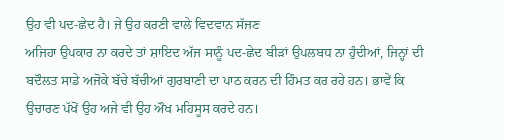ਉਹ ਵੀ ਪਦ-ਛੇਦ ਹੈ। ਜੇ ਉਹ ਕਰਣੀ ਵਾਲੇ ਵਿਦਵਾਨ ਸੱਜਣ
ਅਜਿਹਾ ਉਪਕਾਰ ਨਾ ਕਰਦੇ ਤਾਂ ਸ਼ਾਇਦ ਅੱਜ ਸਾਨੂੰ ਪਦ-ਛੇਦ ਬੀੜਾਂ ਉਪਲਬਧ ਨਾ ਹੁੰਦੀਆਂ, ਜਿਨ੍ਹਾਂ ਦੀ
ਬਦੌਲਤ ਸਾਡੇ ਅਜੋਕੇ ਬੱਚੇ ਬੱਚੀਆਂ ਗੁਰਬਾਣੀ ਦਾ ਪਾਠ ਕਰਨ ਦੀ ਹਿੰਮਤ ਕਰ ਰਹੇ ਹਨ। ਭਾਵੇਂ ਕਿ
ਉਚਾਰਣ ਪੱਖੋਂ ਉਹ ਅਜੇ ਵੀ ਉਹ ਔਖ ਮਹਿਸੂਸ ਕਰਦੇ ਹਨ।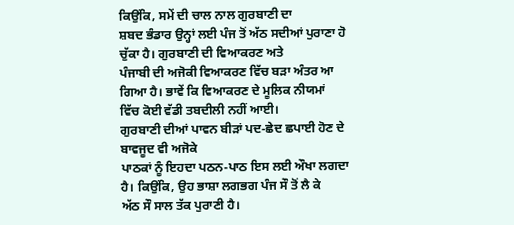ਕਿਉਂਕਿ, ਸਮੇਂ ਦੀ ਚਾਲ ਨਾਲ ਗੁਰਬਾਣੀ ਦਾ
ਸ਼ਬਦ ਭੰਡਾਰ ਉਨ੍ਹਾਂ ਲਈ ਪੰਜ ਤੋਂ ਅੱਠ ਸਦੀਆਂ ਪੁਰਾਣਾ ਹੋ ਚੁੱਕਾ ਹੈ। ਗੁਰਬਾਣੀ ਦੀ ਵਿਆਕਰਣ ਅਤੇ
ਪੰਜਾਬੀ ਦੀ ਅਜੋਕੀ ਵਿਆਕਰਣ ਵਿੱਚ ਬੜਾ ਅੰਤਰ ਆ ਗਿਆ ਹੈ। ਭਾਵੇਂ ਕਿ ਵਿਆਕਰਣ ਦੇ ਮੂਲਿਕ ਨੀਯਮਾਂ
ਵਿੱਚ ਕੋਈ ਵੱਡੀ ਤਬਦੀਲੀ ਨਹੀਂ ਆਈ।
ਗੁਰਬਾਣੀ ਦੀਆਂ ਪਾਵਨ ਬੀੜਾਂ ਪਦ-ਛੇਦ ਛਪਾਈ ਹੋਣ ਦੇ ਬਾਵਜੂਦ ਵੀ ਅਜੋਕੇ
ਪਾਠਕਾਂ ਨੂੰ ਇਹਦਾ ਪਠਨ-ਪਾਠ ਇਸ ਲਈ ਔਖਾ ਲਗਦਾ ਹੈ। ਕਿਉਂਕਿ, ਉਹ ਭਾਸ਼ਾ ਲਗਭਗ ਪੰਜ ਸੌ ਤੋਂ ਲੈ ਕੇ
ਅੱਠ ਸੌ ਸਾਲ ਤੱਕ ਪੁਰਾਣੀ ਹੈ।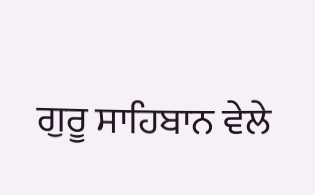ਗੁਰੂ ਸਾਹਿਬਾਨ ਵੇਲੇ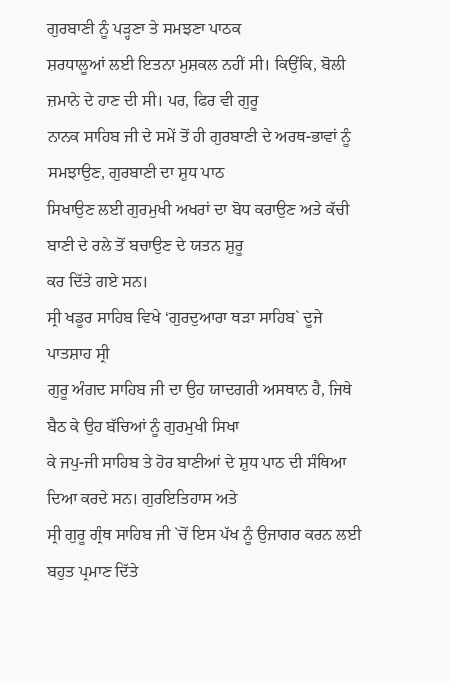ਗੁਰਬਾਣੀ ਨੂੰ ਪੜ੍ਹਣਾ ਤੇ ਸਮਝਣਾ ਪਾਠਕ
ਸ਼ਰਧਾਲੂਆਂ ਲਈ ਇਤਨਾ ਮੁਸ਼ਕਲ ਨਹੀਂ ਸੀ। ਕਿਉਂਕਿ, ਬੋਲੀ ਜ਼ਮਾਨੇ ਦੇ ਹਾਣ ਦੀ ਸੀ। ਪਰ, ਫਿਰ ਵੀ ਗੁਰੂ
ਨਾਨਕ ਸਾਹਿਬ ਜੀ ਦੇ ਸਮੇਂ ਤੋਂ ਹੀ ਗੁਰਬਾਣੀ ਦੇ ਅਰਥ-ਭਾਵਾਂ ਨੂੰ ਸਮਝਾਉਣ, ਗੁਰਬਾਣੀ ਦਾ ਸ਼ੁਧ ਪਾਠ
ਸਿਖਾਉਣ ਲਈ ਗੁਰਮੁਖੀ ਅਖਰਾਂ ਦਾ ਬੋਧ ਕਰਾਉਣ ਅਤੇ ਕੱਚੀ ਬਾਣੀ ਦੇ ਰਲੇ ਤੋਂ ਬਚਾਉਣ ਦੇ ਯਤਨ ਸ਼ੁਰੂ
ਕਰ ਦਿੱਤੇ ਗਏ ਸਨ।
ਸ੍ਰੀ ਖਡੂਰ ਸਾਹਿਬ ਵਿਖੇ ‘ਗੁਰਦੁਆਰਾ ਥੜਾ ਸਾਹਿਬ` ਦੂਜੇ ਪਾਤਸ਼ਾਹ ਸ੍ਰੀ
ਗੁਰੂ ਅੰਗਦ ਸਾਹਿਬ ਜੀ ਦਾ ਉਹ ਯਾਦਗਰੀ ਅਸਥਾਨ ਹੈ, ਜਿਥੇ ਬੈਠ ਕੇ ਉਹ ਬੱਚਿਆਂ ਨੂੰ ਗੁਰਮੁਖੀ ਸਿਖਾ
ਕੇ ਜਪੁ-ਜੀ ਸਾਹਿਬ ਤੇ ਹੋਰ ਬਾਣੀਆਂ ਦੇ ਸ਼ੁਧ ਪਾਠ ਦੀ ਸੰਥਿਆ ਦਿਆ ਕਰਦੇ ਸਨ। ਗੁਰਇਤਿਹਾਸ ਅਤੇ
ਸ੍ਰੀ ਗੁਰੂ ਗ੍ਰੰਥ ਸਾਹਿਬ ਜੀ `ਚੋਂ ਇਸ ਪੱਖ ਨੂੰ ਉਜਾਗਰ ਕਰਨ ਲਈ ਬਹੁਤ ਪ੍ਰਮਾਣ ਦਿੱਤੇ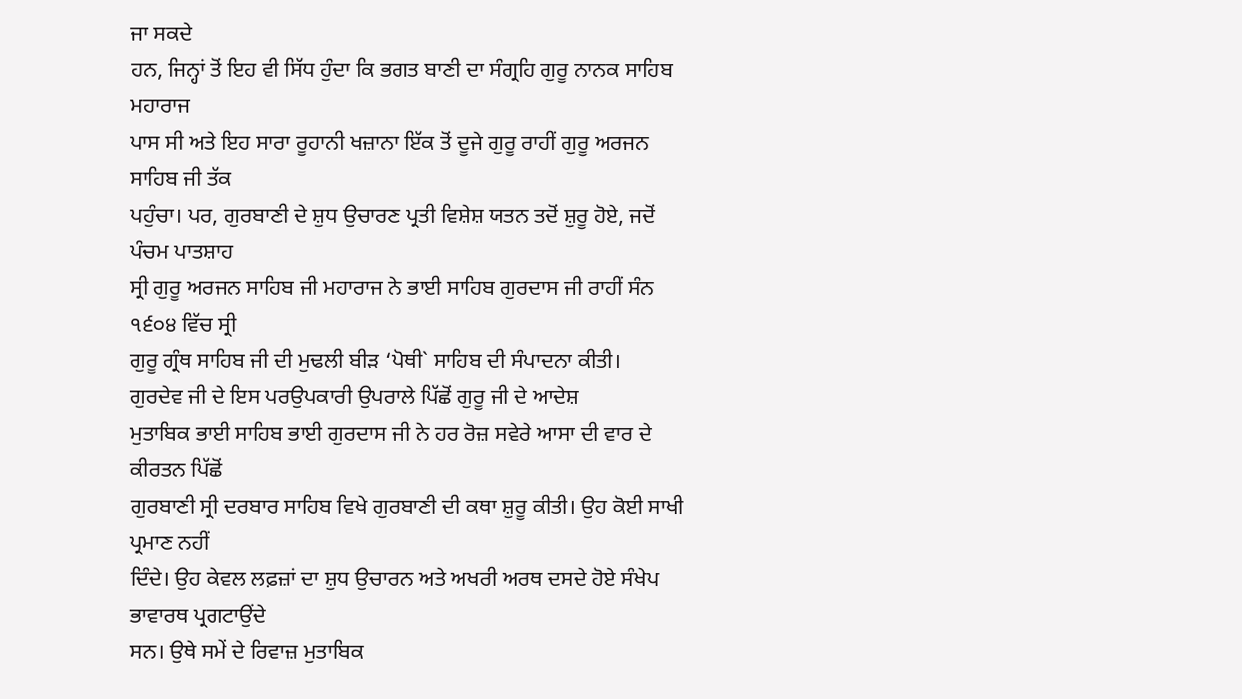ਜਾ ਸਕਦੇ
ਹਨ, ਜਿਨ੍ਹਾਂ ਤੋਂ ਇਹ ਵੀ ਸਿੱਧ ਹੁੰਦਾ ਕਿ ਭਗਤ ਬਾਣੀ ਦਾ ਸੰਗ੍ਰਹਿ ਗੁਰੂ ਨਾਨਕ ਸਾਹਿਬ ਮਹਾਰਾਜ
ਪਾਸ ਸੀ ਅਤੇ ਇਹ ਸਾਰਾ ਰੂਹਾਨੀ ਖਜ਼ਾਨਾ ਇੱਕ ਤੋਂ ਦੂਜੇ ਗੁਰੂ ਰਾਹੀਂ ਗੁਰੂ ਅਰਜਨ ਸਾਹਿਬ ਜੀ ਤੱਕ
ਪਹੁੰਚਾ। ਪਰ, ਗੁਰਬਾਣੀ ਦੇ ਸ਼ੁਧ ਉਚਾਰਣ ਪ੍ਰਤੀ ਵਿਸ਼ੇਸ਼ ਯਤਨ ਤਦੋਂ ਸ਼ੁਰੂ ਹੋਏ, ਜਦੋਂ ਪੰਚਮ ਪਾਤਸ਼ਾਹ
ਸ੍ਰੀ ਗੁਰੂ ਅਰਜਨ ਸਾਹਿਬ ਜੀ ਮਹਾਰਾਜ ਨੇ ਭਾਈ ਸਾਹਿਬ ਗੁਰਦਾਸ ਜੀ ਰਾਹੀਂ ਸੰਨ ੧੬੦੪ ਵਿੱਚ ਸ੍ਰੀ
ਗੁਰੂ ਗ੍ਰੰਥ ਸਾਹਿਬ ਜੀ ਦੀ ਮੁਢਲੀ ਬੀੜ ‘ਪੋਥੀ` ਸਾਹਿਬ ਦੀ ਸੰਪਾਦਨਾ ਕੀਤੀ।
ਗੁਰਦੇਵ ਜੀ ਦੇ ਇਸ ਪਰਉਪਕਾਰੀ ਉਪਰਾਲੇ ਪਿੱਛੋਂ ਗੁਰੂ ਜੀ ਦੇ ਆਦੇਸ਼
ਮੁਤਾਬਿਕ ਭਾਈ ਸਾਹਿਬ ਭਾਈ ਗੁਰਦਾਸ ਜੀ ਨੇ ਹਰ ਰੋਜ਼ ਸਵੇਰੇ ਆਸਾ ਦੀ ਵਾਰ ਦੇ ਕੀਰਤਨ ਪਿੱਛੋਂ
ਗੁਰਬਾਣੀ ਸ੍ਰੀ ਦਰਬਾਰ ਸਾਹਿਬ ਵਿਖੇ ਗੁਰਬਾਣੀ ਦੀ ਕਥਾ ਸ਼ੁਰੂ ਕੀਤੀ। ਉਹ ਕੋਈ ਸਾਖੀ ਪ੍ਰਮਾਣ ਨਹੀਂ
ਦਿੰਦੇ। ਉਹ ਕੇਵਲ ਲਫ਼ਜ਼ਾਂ ਦਾ ਸ਼ੁਧ ਉਚਾਰਨ ਅਤੇ ਅਖਰੀ ਅਰਥ ਦਸਦੇ ਹੋਏ ਸੰਖੇਪ ਭਾਵਾਰਥ ਪ੍ਰਗਟਾਉਂਦੇ
ਸਨ। ਉਥੇ ਸਮੇਂ ਦੇ ਰਿਵਾਜ਼ ਮੁਤਾਬਿਕ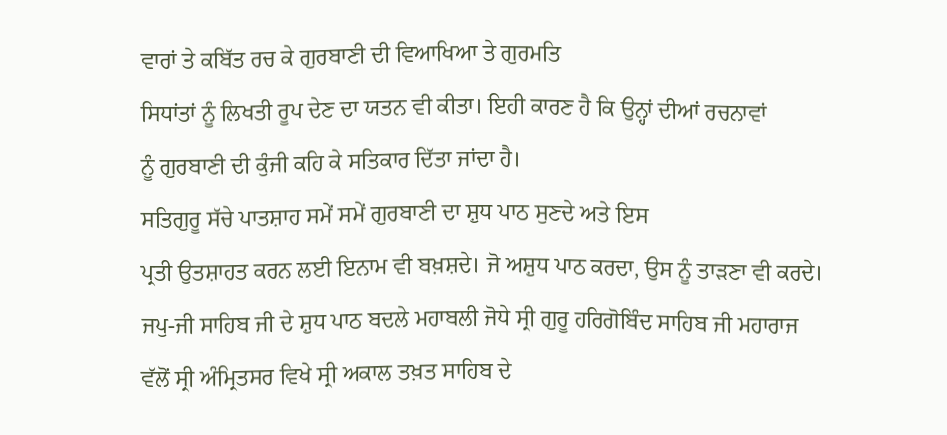ਵਾਰਾਂ ਤੇ ਕਬਿੱਤ ਰਚ ਕੇ ਗੁਰਬਾਣੀ ਦੀ ਵਿਆਖਿਆ ਤੇ ਗੁਰਮਤਿ
ਸਿਧਾਂਤਾਂ ਨੂੰ ਲਿਖਤੀ ਰੂਪ ਦੇਣ ਦਾ ਯਤਨ ਵੀ ਕੀਤਾ। ਇਹੀ ਕਾਰਣ ਹੈ ਕਿ ਉਨ੍ਹਾਂ ਦੀਆਂ ਰਚਨਾਵਾਂ
ਨੂੰ ਗੁਰਬਾਣੀ ਦੀ ਕੁੰਜੀ ਕਹਿ ਕੇ ਸਤਿਕਾਰ ਦਿੱਤਾ ਜਾਂਦਾ ਹੈ।
ਸਤਿਗੁਰੂ ਸੱਚੇ ਪਾਤਸ਼ਾਹ ਸਮੇਂ ਸਮੇਂ ਗੁਰਬਾਣੀ ਦਾ ਸ਼ੁਧ ਪਾਠ ਸੁਣਦੇ ਅਤੇ ਇਸ
ਪ੍ਰਤੀ ਉਤਸ਼ਾਹਤ ਕਰਨ ਲਈ ਇਨਾਮ ਵੀ ਬਖ਼ਸ਼ਦੇ। ਜੋ ਅਸ਼ੁਧ ਪਾਠ ਕਰਦਾ, ਉਸ ਨੂੰ ਤਾੜਣਾ ਵੀ ਕਰਦੇ।
ਜਪੁ-ਜੀ ਸਾਹਿਬ ਜੀ ਦੇ ਸ਼ੁਧ ਪਾਠ ਬਦਲੇ ਮਹਾਬਲੀ ਜੋਧੇ ਸ੍ਰੀ ਗੁਰੂ ਹਰਿਗੋਬਿੰਦ ਸਾਹਿਬ ਜੀ ਮਹਾਰਾਜ
ਵੱਲੋਂ ਸ੍ਰੀ ਅੰਮ੍ਰਿਤਸਰ ਵਿਖੇ ਸ੍ਰੀ ਅਕਾਲ ਤਖ਼ਤ ਸਾਹਿਬ ਦੇ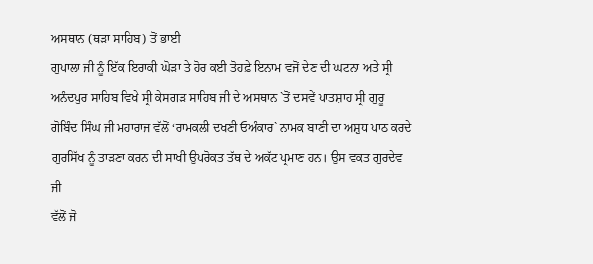ਅਸਥਾਨ (ਥੜਾ ਸਾਹਿਬ) ਤੋਂ ਭਾਈ
ਗੁਪਾਲਾ ਜੀ ਨੂੰ ਇੱਕ ਇਰਾਕੀ ਘੋੜਾ ਤੇ ਹੋਰ ਕਈ ਤੋਹਫ਼ੇ ਇਨਾਮ ਵਜੋਂ ਦੇਣ ਦੀ ਘਟਨਾ ਅਤੇ ਸ੍ਰੀ
ਅਨੰਦਪੁਰ ਸਾਹਿਬ ਵਿਖੇ ਸ੍ਰੀ ਕੇਸਗੜ ਸਾਹਿਬ ਜੀ ਦੇ ਅਸਥਾਨ `ਤੋਂ ਦਸਵੇਂ ਪਾਤਸ਼ਾਹ ਸ੍ਰੀ ਗੁਰੂ
ਗੋਬਿੰਦ ਸਿੰਘ ਜੀ ਮਹਾਰਾਜ ਵੱਲੋਂ ‘ਰਾਮਕਲੀ ਦਖਣੀ ਓਅੰਕਾਰ` ਨਾਮਕ ਬਾਣੀ ਦਾ ਅਸ਼ੁਧ ਪਾਠ ਕਰਦੇ
ਗੁਰਸਿੱਖ ਨੂੰ ਤਾੜਣਾ ਕਰਨ ਦੀ ਸਾਖੀ ਉਪਰੋਕਤ ਤੱਥ ਦੇ ਅਕੱਟ ਪ੍ਰਮਾਣ ਹਨ। ਉਸ ਵਕਤ ਗੁਰਦੇਵ ਜੀ
ਵੱਲੋਂ ਜੋ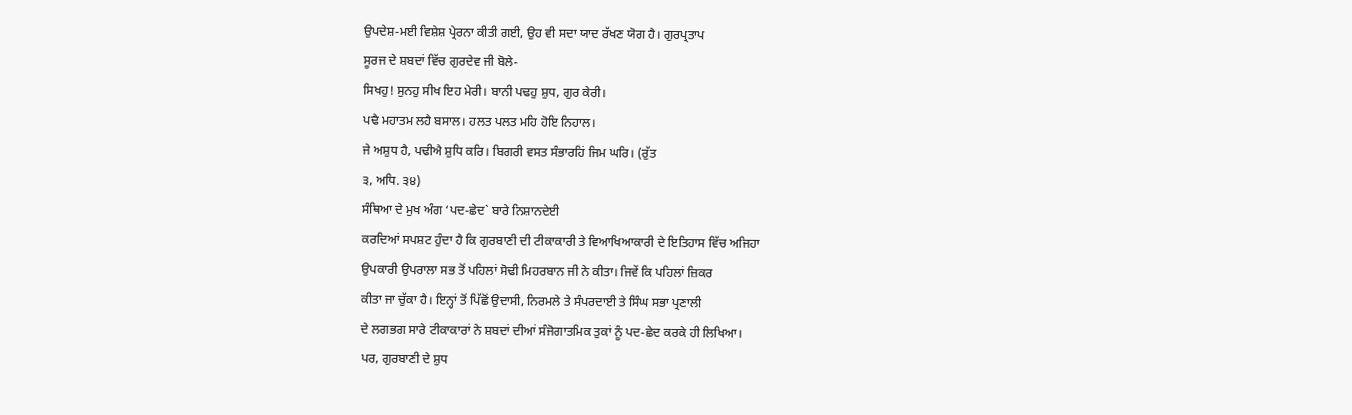ਉਪਦੇਸ਼-ਮਈ ਵਿਸ਼ੇਸ਼ ਪ੍ਰੇਰਨਾ ਕੀਤੀ ਗਈ, ਉਹ ਵੀ ਸਦਾ ਯਾਦ ਰੱਖਣ ਯੋਗ ਹੈ। ਗੁਰਪ੍ਰਤਾਪ
ਸੂਰਜ ਦੇ ਸ਼ਬਦਾਂ ਵਿੱਚ ਗੁਰਦੇਵ ਜੀ ਬੋਲੇ-
ਸਿਖਹੁ! ਸੁਨਹੁ ਸੀਖ ਇਹ ਮੇਰੀ। ਬਾਨੀ ਪਢਹੁ ਸ਼ੁਧ, ਗੁਰ ਕੇਰੀ।
ਪਢੈ ਮਹਾਤਮ ਲਹੈ ਬਸਾਲ। ਹਲਤ ਪਲਤ ਮਹਿ ਹੋਇ ਨਿਹਾਲ।
ਜੇ ਅਸ਼ੁਧ ਹੈ, ਪਢੀਐ ਸ਼ੁਧਿ ਕਰਿ। ਬਿਗਰੀ ਵਸਤ ਸੰਭਾਰਹਿਂ ਜਿਮ ਘਰਿ। (ਰੁੱਤ
੩, ਅਧਿ. ੩੪)
ਸੰਥਿਆ ਦੇ ਮੁਖ ਅੰਗ ‘ਪਦ-ਛੇਦ` ਬਾਰੇ ਨਿਸ਼ਾਨਦੇਈ
ਕਰਦਿਆਂ ਸਪਸ਼ਟ ਹੁੰਦਾ ਹੈ ਕਿ ਗੁਰਬਾਣੀ ਦੀ ਟੀਕਾਕਾਰੀ ਤੇ ਵਿਆਖਿਆਕਾਰੀ ਦੇ ਇਤਿਹਾਸ ਵਿੱਚ ਅਜਿਹਾ
ਉਪਕਾਰੀ ਉਪਰਾਲਾ ਸਭ ਤੋਂ ਪਹਿਲਾਂ ਸੋਢੀ ਮਿਹਰਬਾਨ ਜੀ ਨੇ ਕੀਤਾ। ਜਿਵੇਂ ਕਿ ਪਹਿਲਾਂ ਜ਼ਿਕਰ
ਕੀਤਾ ਜਾ ਚੁੱਕਾ ਹੈ। ਇਨ੍ਹਾਂ ਤੋਂ ਪਿੱਛੋਂ ਉਦਾਸੀ, ਨਿਰਮਲੇ ਤੇ ਸੰਪਰਦਾਈ ਤੇ ਸਿੰਘ ਸਭਾ ਪ੍ਰਣਾਲੀ
ਦੇ ਲਗਭਗ ਸਾਰੇ ਟੀਕਾਕਾਰਾਂ ਨੇ ਸ਼ਬਦਾਂ ਦੀਆਂ ਸੰਜੋਗਾਤਮਿਕ ਤੁਕਾਂ ਨੂੰ ਪਦ-ਛੇਦ ਕਰਕੇ ਹੀ ਲਿਖਿਆ।
ਪਰ, ਗੁਰਬਾਣੀ ਦੇ ਸ਼ੁਧ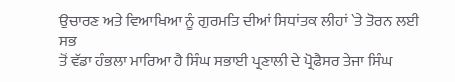ਉਚਾਰਣ ਅਤੇ ਵਿਆਖਿਆ ਨੂੰ ਗੁਰਮਤਿ ਦੀਆਂ ਸਿਧਾਂਤਕ ਲੀਹਾਂ `ਤੇ ਤੋਰਨ ਲਈ ਸਭ
ਤੋਂ ਵੱਡਾ ਹੰਭਲਾ ਮਾਰਿਆ ਹੈ ਸਿੰਘ ਸਭਾਈ ਪ੍ਰਣਾਲੀ ਦੇ ਪ੍ਰੋਫੈਸਰ ਤੇਜਾ ਸਿੰਘ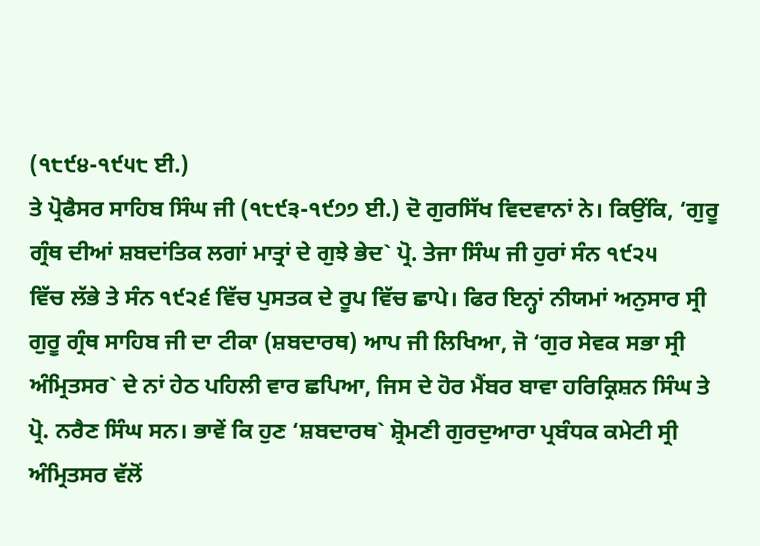(੧੮੯੪-੧੯੫੮ ਈ.)
ਤੇ ਪ੍ਰੋਫੈਸਰ ਸਾਹਿਬ ਸਿੰਘ ਜੀ (੧੮੯੩-੧੯੭੭ ਈ.) ਦੋ ਗੁਰਸਿੱਖ ਵਿਦਵਾਨਾਂ ਨੇ। ਕਿਉਂਕਿ, ‘ਗੁਰੂ
ਗ੍ਰੰਥ ਦੀਆਂ ਸ਼ਬਦਾਂਤਿਕ ਲਗਾਂ ਮਾਤ੍ਰਾਂ ਦੇ ਗੁਝੇ ਭੇਦ` ਪ੍ਰੋ. ਤੇਜਾ ਸਿੰਘ ਜੀ ਹੁਰਾਂ ਸੰਨ ੧੯੨੫
ਵਿੱਚ ਲੱਭੇ ਤੇ ਸੰਨ ੧੯੨੬ ਵਿੱਚ ਪੁਸਤਕ ਦੇ ਰੂਪ ਵਿੱਚ ਛਾਪੇ। ਫਿਰ ਇਨ੍ਹਾਂ ਨੀਯਮਾਂ ਅਨੁਸਾਰ ਸ੍ਰੀ
ਗੁਰੂ ਗ੍ਰੰਥ ਸਾਹਿਬ ਜੀ ਦਾ ਟੀਕਾ (ਸ਼ਬਦਾਰਥ) ਆਪ ਜੀ ਲਿਖਿਆ, ਜੋ ‘ਗੁਰ ਸੇਵਕ ਸਭਾ ਸ੍ਰੀ
ਅੰਮ੍ਰਿਤਸਰ` ਦੇ ਨਾਂ ਹੇਠ ਪਹਿਲੀ ਵਾਰ ਛਪਿਆ, ਜਿਸ ਦੇ ਹੋਰ ਮੈਂਬਰ ਬਾਵਾ ਹਰਿਕ੍ਰਿਸ਼ਨ ਸਿੰਘ ਤੇ
ਪ੍ਰੋ. ਨਰੈਣ ਸਿੰਘ ਸਨ। ਭਾਵੇਂ ਕਿ ਹੁਣ ‘ਸ਼ਬਦਾਰਥ` ਸ਼੍ਰੋਮਣੀ ਗੁਰਦੁਆਰਾ ਪ੍ਰਬੰਧਕ ਕਮੇਟੀ ਸ੍ਰੀ
ਅੰਮ੍ਰਿਤਸਰ ਵੱਲੋਂ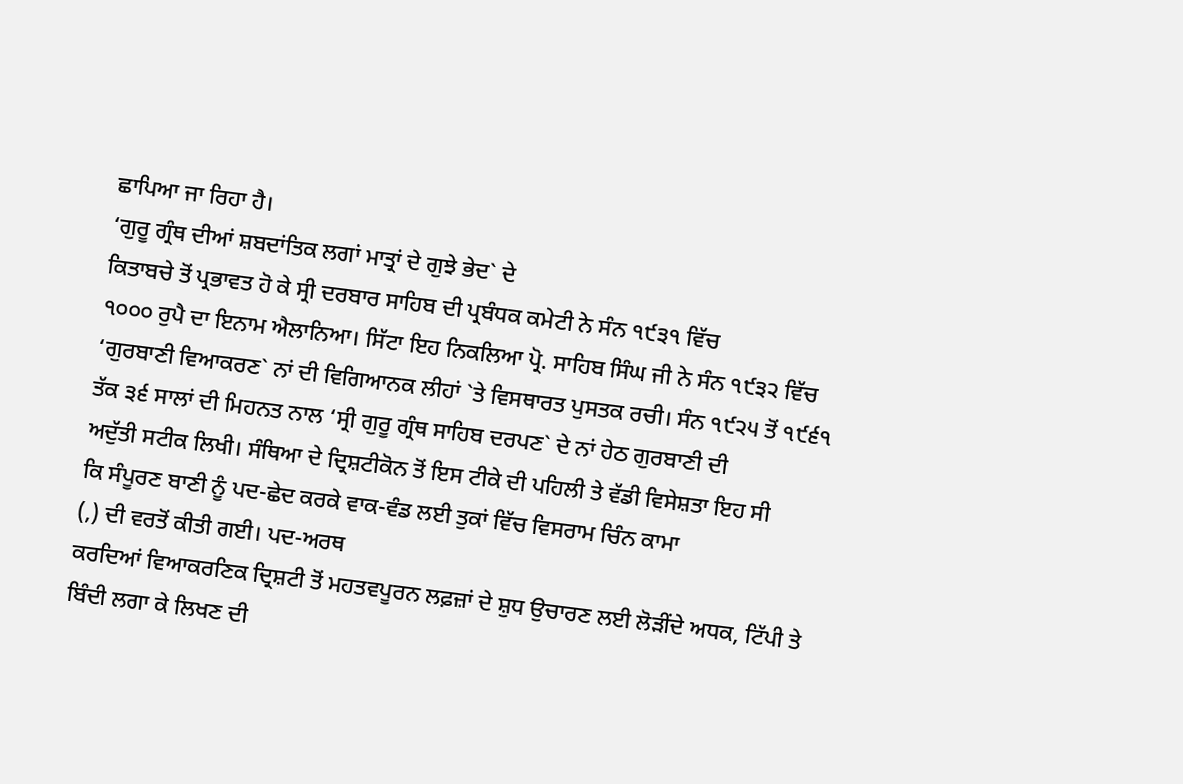ਛਾਪਿਆ ਜਾ ਰਿਹਾ ਹੈ।
‘ਗੁਰੂ ਗ੍ਰੰਥ ਦੀਆਂ ਸ਼ਬਦਾਂਤਿਕ ਲਗਾਂ ਮਾਤ੍ਰਾਂ ਦੇ ਗੁਝੇ ਭੇਦ` ਦੇ
ਕਿਤਾਬਚੇ ਤੋਂ ਪ੍ਰਭਾਵਤ ਹੋ ਕੇ ਸ੍ਰੀ ਦਰਬਾਰ ਸਾਹਿਬ ਦੀ ਪ੍ਰਬੰਧਕ ਕਮੇਟੀ ਨੇ ਸੰਨ ੧੯੩੧ ਵਿੱਚ
੧੦੦੦ ਰੁਪੈ ਦਾ ਇਨਾਮ ਐਲਾਨਿਆ। ਸਿੱਟਾ ਇਹ ਨਿਕਲਿਆ ਪ੍ਰੋ. ਸਾਹਿਬ ਸਿੰਘ ਜੀ ਨੇ ਸੰਨ ੧੯੩੨ ਵਿੱਚ
‘ਗੁਰਬਾਣੀ ਵਿਆਕਰਣ` ਨਾਂ ਦੀ ਵਿਗਿਆਨਕ ਲੀਹਾਂ `ਤੇ ਵਿਸਥਾਰਤ ਪੁਸਤਕ ਰਚੀ। ਸੰਨ ੧੯੨੫ ਤੋਂ ੧੯੬੧
ਤੱਕ ੩੬ ਸਾਲਾਂ ਦੀ ਮਿਹਨਤ ਨਾਲ ‘ਸ੍ਰੀ ਗੁਰੂ ਗ੍ਰੰਥ ਸਾਹਿਬ ਦਰਪਣ` ਦੇ ਨਾਂ ਹੇਠ ਗੁਰਬਾਣੀ ਦੀ
ਅਦੁੱਤੀ ਸਟੀਕ ਲਿਖੀ। ਸੰਥਿਆ ਦੇ ਦ੍ਰਿਸ਼ਟੀਕੋਨ ਤੋਂ ਇਸ ਟੀਕੇ ਦੀ ਪਹਿਲੀ ਤੇ ਵੱਡੀ ਵਿਸੇਸ਼ਤਾ ਇਹ ਸੀ
ਕਿ ਸੰਪੂਰਣ ਬਾਣੀ ਨੂੰ ਪਦ-ਛੇਦ ਕਰਕੇ ਵਾਕ-ਵੰਡ ਲਈ ਤੁਕਾਂ ਵਿੱਚ ਵਿਸਰਾਮ ਚਿੰਨ ਕਾਮਾ
(,) ਦੀ ਵਰਤੋਂ ਕੀਤੀ ਗਈ। ਪਦ-ਅਰਥ
ਕਰਦਿਆਂ ਵਿਆਕਰਣਿਕ ਦ੍ਰਿਸ਼ਟੀ ਤੋਂ ਮਹਤਵਪੂਰਨ ਲਫ਼ਜ਼ਾਂ ਦੇ ਸ਼ੁਧ ਉਚਾਰਣ ਲਈ ਲੋੜੀਂਦੇ ਅਧਕ, ਟਿੱਪੀ ਤੇ
ਬਿੰਦੀ ਲਗਾ ਕੇ ਲਿਖਣ ਦੀ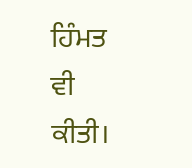ਹਿੰਮਤ ਵੀ ਕੀਤੀ।